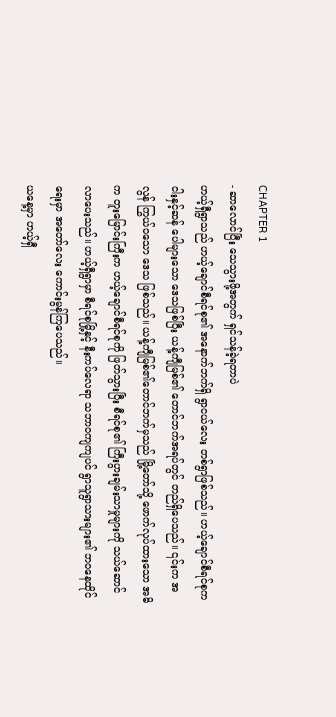CHAPTER 1
- ဆာလောင်ပြီး သေသွားဖို့အတွက် ရှင်သန်ခဲ့ရတာပဲ
ဟယ့်ရှီရွာသည် ဟယ့်ချောင်စီရင်စု၏ အနောက်ဘက်ရှိ ရွာငယ်လေး တစ်ရွာဖြစ်သည်။ ဟယ့်ချောင်စီရင်စုက ငါးနှင့်ဆန် ပေါများသော ဒေသဖြစ်ပြီး ယန့်ကျီမြစ်၏ တောင်ဘက်အရပ်တွင် တည်ရှိပေသည်။ ၎င်းက အလွန် ကြွယ်ဝသော ဒေသ ဖြစ်သည်။ ယန့်ကျီမြစ်၏တောင်ဘက်မှသည် မြို့တော်သို့ ဖောက်လုပ်ထားသော အဓိက တူးမြောင်းကြီးက ဟယ့်ချောင်စီရင်စုကို ဖြတ်သွားပြီး စီရင်စု၏ ကြီးပွားချမ်းသာမှုများကို သယ်ဆောင်လာပေးသည်။ ဟယ့်ရှီရွာမှာ စီရင်စုမြို့နှင့် နီးကပ်လေရာ သဘာဝကျကျပင် ရွာသူရွာသားများ၏ ဘဝနေထိုင်ရေးမှာ အတော်လေး ကောင်းမွန်ကြပေသည်။
ယနေ့မှာ ဟယ့်ရှီ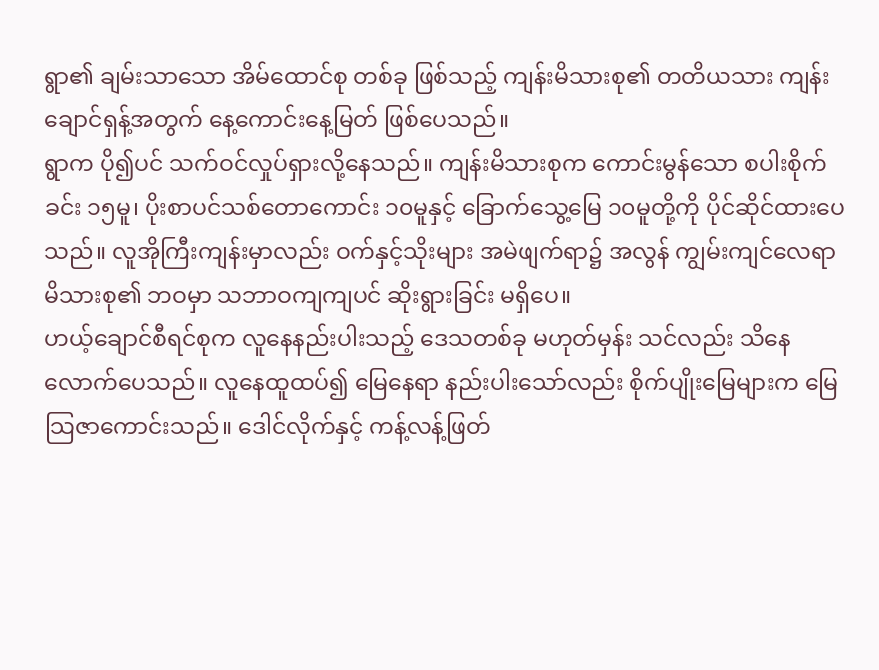ရွာ၏ ချမ်းသာသော အိမ်ထောင်စု တစ်ခု ဖြစ်သည့် ကျန်းမိသားစု၏ တတိယသား ကျန်းချောင်ရှန့်အတွက် နေ့ကောင်းနေ့မြတ် ဖြစ်ပေသည်။
ရွာက ပို၍ပင် သက်ဝင်လှုပ်ရှားလို့နေသည်။ ကျန်းမိသားစုက ကောင်းမွန်သော စပါးစိုက်ခင်း ၁၅မူ၊ ပိုးစာပင်သစ်တောကောင်း ၁၀မူနှင့် ခြောက်သွေ့မြေ ၁၀မူတို့ကို ပိုင်ဆိုင်ထားပေသည်။ လူအိုကြီးကျန်းမှာလည်း ဝက်နှင့်သိုးများ အမဲဖျက်ရာ၌ အလွန် ကျွမ်းကျင်လေရာ မိသားစု၏ ဘဝမှာ သဘာဝကျကျပင် ဆိုးရွားခြင်း မရှိပေ။
ဟယ့်ချောင်စီရင်စုက လူနေနည်းပါးသည့် ဒေသတစ်ခု မဟုတ်မှန်း သင်လည်း သိနေလောက်ပေသည်။ လူနေထူထပ်၍ မြေနေရာ နည်းပါးသော်လည်း စိုက်ပျိုးမြေများက မြေသြဇာကောင်းသည်။ ဒေါင်လိုက်နှင့် ကန့်လန့်ဖြတ်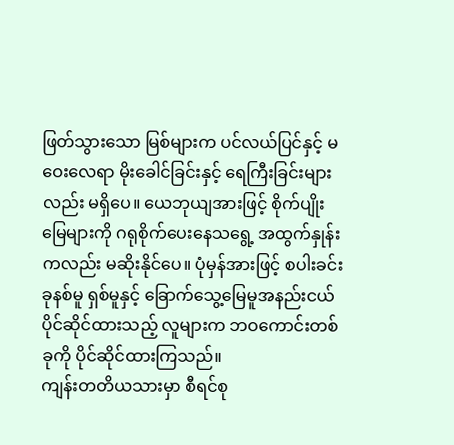ဖြတ်သွားသော မြစ်များက ပင်လယ်ပြင်နှင့် မဝေးလေရာ မိုးခေါင်ခြင်းနှင့် ရေကြီးခြင်းများလည်း မရှိပေ။ ယေဘုယျအားဖြင့် စိုက်ပျိုးမြေများကို ဂရုစိုက်ပေးနေသရွေ့ အထွက်နှုန်းကလည်း မဆိုးနိုင်ပေ။ ပုံမှန်အားဖြင့် စပါးခင်း ခုနစ်မူ ရှစ်မူနှင့် ခြောက်သွေ့မြေမူအနည်းငယ် ပိုင်ဆိုင်ထားသည့် လူများက ဘဝကောင်းတစ်ခုကို ပိုင်ဆိုင်ထားကြသည်။
ကျန်းတတိယသားမှာ စီရင်စု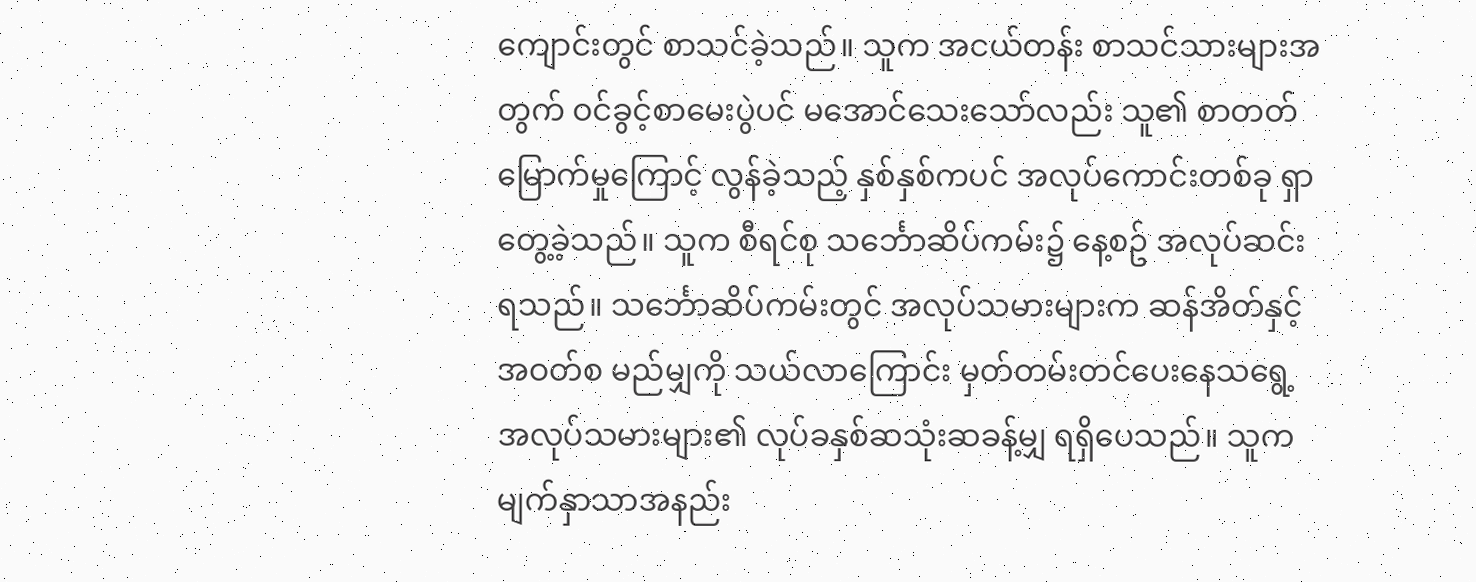ကျောင်းတွင် စာသင်ခဲ့သည်။ သူက အငယ်တန်း စာသင်သားများအတွက် ဝင်ခွင့်စာမေးပွဲပင် မအောင်သေးသော်လည်း သူ၏ စာတတ်မြောက်မှုကြောင့် လွန်ခဲ့သည့် နှစ်နှစ်ကပင် အလုပ်ကောင်းတစ်ခု ရှာတွေ့ခဲ့သည်။ သူက စီရင်စု သင်္ဘောဆိပ်ကမ်း၌ နေ့စဥ် အလုပ်ဆင်းရသည်။ သင်္ဘောဆိပ်ကမ်းတွင် အလုပ်သမားများက ဆန်အိတ်နှင့် အဝတ်စ မည်မျှကို သယ်လာကြောင်း မှတ်တမ်းတင်ပေးနေသရွေ့ အလုပ်သမားများ၏ လုပ်ခနှစ်ဆသုံးဆခန့်မျှ ရရှိပေသည်။ သူက မျက်နှာသာအနည်း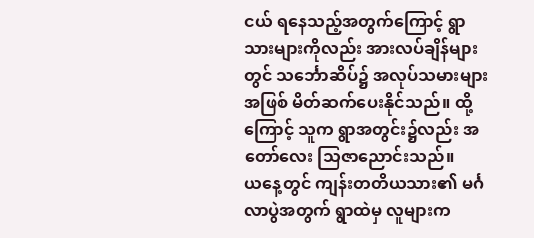ငယ် ရနေသည့်အတွက်ကြောင့် ရွာသားများကိုလည်း အားလပ်ချိန်များတွင် သင်္ဘောဆိပ်၌ အလုပ်သမားများအဖြစ် မိတ်ဆက်ပေးနိုင်သည်။ ထို့ကြောင့် သူက ရွာအတွင်း၌လည်း အတော်လေး သြဇာညောင်းသည်။
ယနေ့တွင် ကျန်းတတိယသား၏ မင်္ဂလာပွဲအတွက် ရွာထဲမှ လူများက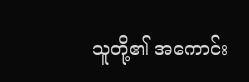သူတို့၏ အကောင်း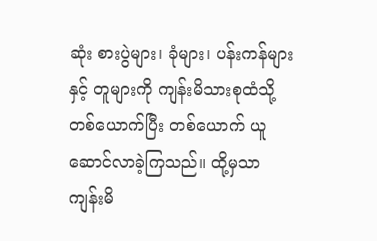ဆုံး စားပွဲများ၊ ခုံများ၊ ပန်းကန်များနှင့် တူများကို ကျန်းမိသားစုထံသို့ တစ်ယောက်ပြီး တစ်ယောက် ယူဆောင်လာခဲ့ကြသည်။ ထို့မှသာ ကျန်းမိ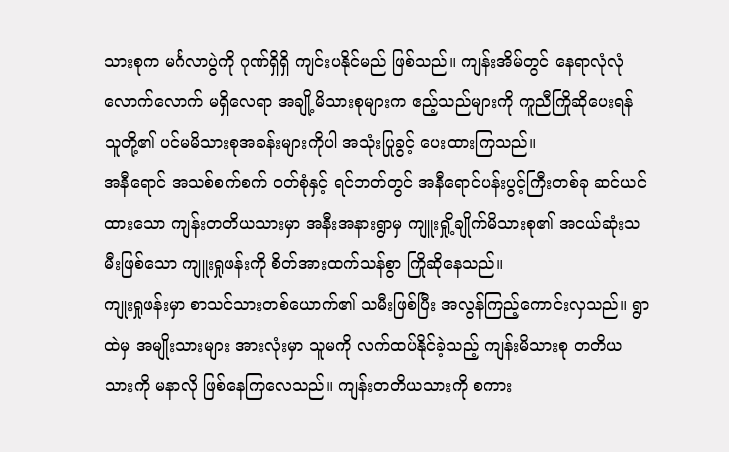သားစုက မင်္ဂလာပွဲကို ဂုဏ်ရှိရှိ ကျင်းပနိုင်မည် ဖြစ်သည်။ ကျန်းအိမ်တွင် နေရာလုံလုံလောက်လောက် မရှိလေရာ အချို့မိသားစုများက ဧည့်သည်များကို ကူညီကြိုဆိုပေးရန် သူတို့၏ ပင်မမိသားစုအခန်းများကိုပါ အသုံးပြုခွင့် ပေးထားကြသည်။
အနီရောင် အသစ်စက်စက် ဝတ်စုံနှင့် ရင်ဘတ်တွင် အနီရောင်ပန်းပွင့်ကြီးတစ်ခု ဆင်ယင်ထားသော ကျန်းတတိယသားမှာ အနီးအနားရွာမှ ကျူးရှို့ချိုက်မိသားစု၏ အငယ်ဆုံးသမီးဖြစ်သော ကျူးရှုဖန်းကို စိတ်အားထက်သန်စွာ ကြိုဆိုနေသည်။
ကျုးရှုဖန်းမှာ စာသင်သားတစ်ယောက်၏ သမီးဖြစ်ပြီး အလွန်ကြည့်ကောင်းလှသည်။ ရွာထဲမှ အမျိုးသားများ အားလုံးမှာ သူမကို လက်ထပ်နိုင်ခဲ့သည့် ကျန်းမိသားစု တတိယသားကို မနာလို ဖြစ်နေကြလေသည်။ ကျန်းတတိယသားကို စကား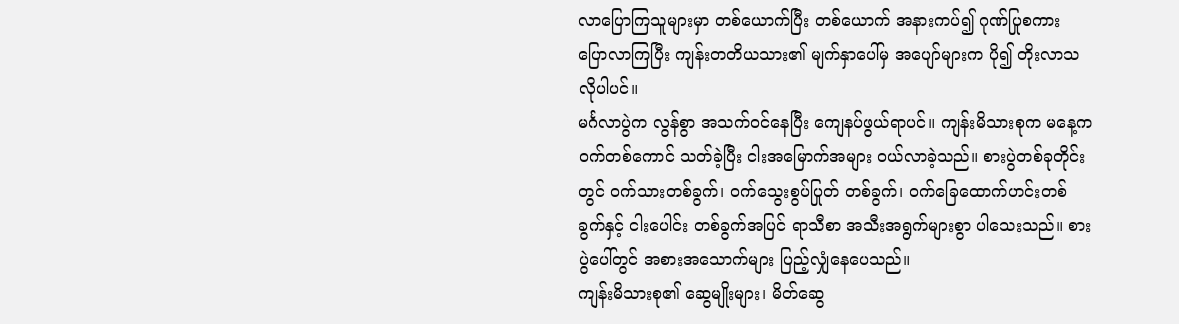လာပြောကြသူများမှာ တစ်ယောက်ပြီး တစ်ယောက် အနားကပ်၍ ဂုဏ်ပြုစကား ပြောလာကြပြီး ကျန်းတတိယသား၏ မျက်နှာပေါ်မှ အပျော်များက ပို၍ တိုးလာသလိုပါပင်။
မင်္ဂလာပွဲက လွန်စွာ အသက်ဝင်နေပြီး ကျေနပ်ဖွယ်ရာပင်။ ကျန်းမိသားစုက မနေ့က ဝက်တစ်ကောင် သတ်ခဲ့ပြီး ငါးအမြောက်အများ ဝယ်လာခဲ့သည်။ စားပွဲတစ်ခုတိုင်းတွင် ဝက်သားတစ်ခွက်၊ ဝက်သွေးစွပ်ပြုတ် တစ်ခွက်၊ ဝက်ခြေထောက်ဟင်းတစ်ခွက်နှင့် ငါးပေါင်း တစ်ခွက်အပြင် ရာသီစာ အသီးအရွက်များစွာ ပါသေးသည်။ စားပွဲပေါ်တွင် အစားအသောက်များ ပြည့်လျှံနေပေသည်။
ကျန်းမိသားစု၏ ဆွေမျိုးများ၊ မိတ်ဆွေ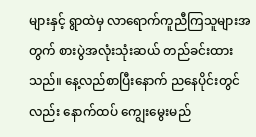များနှင့် ရွာထဲမှ လာရောက်ကူညီကြသူများအတွက် စားပွဲအလုံးသုံးဆယ် တည်ခင်းထားသည်။ နေ့လည်စာပြီးနောက် ညနေပိုင်းတွင်လည်း နောက်ထပ် ကျွေးမွေးမည်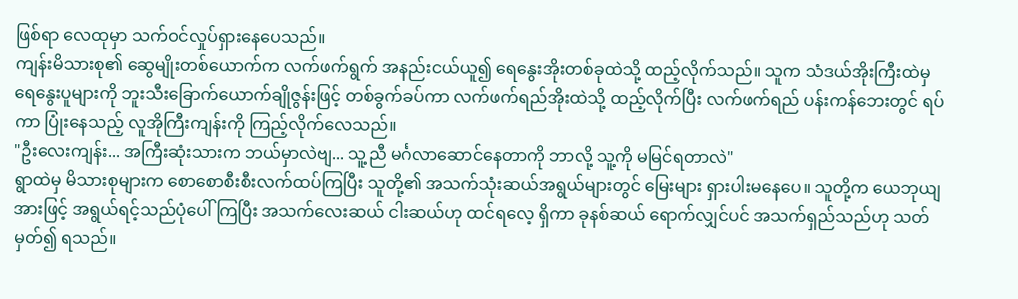ဖြစ်ရာ လေထုမှာ သက်ဝင်လှုပ်ရှားနေပေသည်။
ကျန်းမိသားစု၏ ဆွေမျိုးတစ်ယောက်က လက်ဖက်ရွက် အနည်းငယ်ယူ၍ ရေနွေးအိုးတစ်ခုထဲသို့ ထည့်လိုက်သည်။ သူက သံဒယ်အိုးကြီးထဲမှ ရေနွေးပူများကို ဘူးသီးခြောက်ယောက်ချိုဇွန်းဖြင့် တစ်ခွက်ခပ်ကာ လက်ဖက်ရည်အိုးထဲသို့ ထည့်လိုက်ပြီး လက်ဖက်ရည် ပန်းကန်ဘေးတွင် ရပ်ကာ ပြုံးနေသည့် လူအိုကြီးကျန်းကို ကြည့်လိုက်လေသည်။
"ဦးလေးကျန်း... အကြီးဆုံးသားက ဘယ်မှာလဲဗျ... သူ့ညီ မင်္ဂလာဆောင်နေတာကို ဘာလို့ သူ့ကို မမြင်ရတာလဲ"
ရွာထဲမှ မိသားစုများက စောစောစီးစီးလက်ထပ်ကြပြီး သူတို့၏ အသက်သုံးဆယ်အရွယ်များတွင် မြေးများ ရှားပါးမနေပေ။ သူတို့က ယေဘုယျအားဖြင့် အရွယ်ရင့်သည်ပုံပေါ်ကြပြီး အသက်လေးဆယ် ငါးဆယ်ဟု ထင်ရလေ့ ရှိကာ ခုနစ်ဆယ် ရောက်လျှင်ပင် အသက်ရှည်သည်ဟု သတ်မှတ်၍ ရသည်။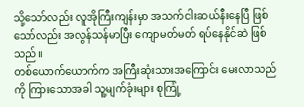သို့သော်လည်း လူအိုကြီးကျန်းမှာ အသက်ငါးဆယ်နီးနေပြီ ဖြစ်သော်လည်း အလွန်သန်မာပြီး ကျောမတ်မတ် ရပ်နေနိုင်ဆဲ ဖြစ်သည်။
တစ်ယောက်ယောက်က အကြီးဆုံးသားအကြောင်း မေးလာသည်ကို ကြားသောအခါ သူ့မျက်ခုံးများ စုကြုံ့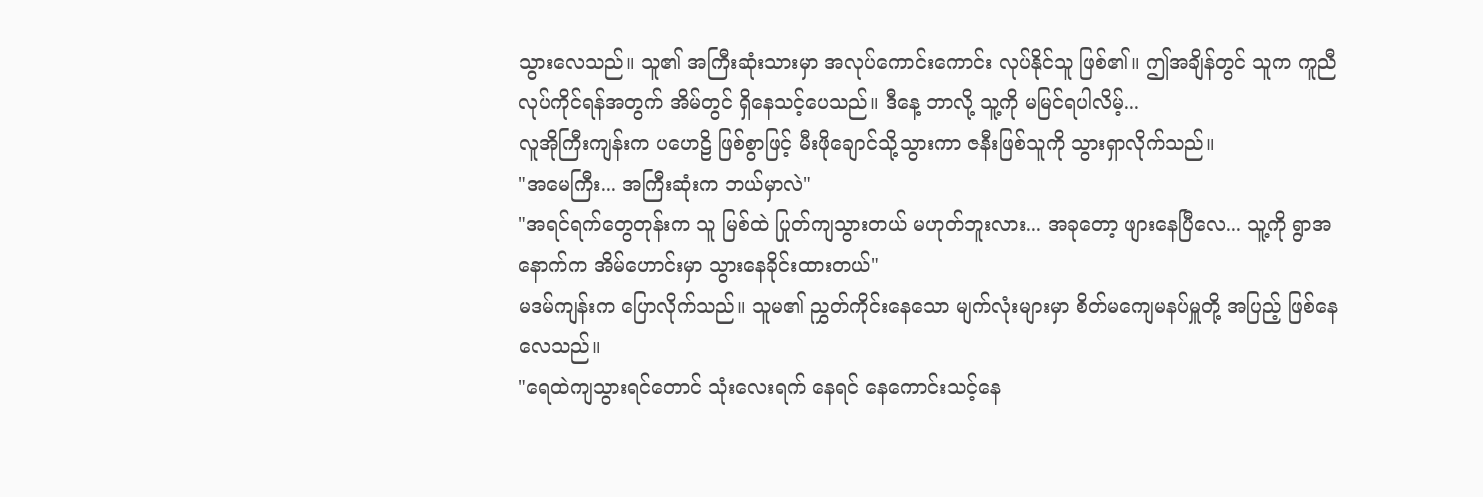သွားလေသည်။ သူ၏ အကြီးဆုံးသားမှာ အလုပ်ကောင်းကောင်း လုပ်နိုင်သူ ဖြစ်၏။ ဤအချိန်တွင် သူက ကူညီလုပ်ကိုင်ရန်အတွက် အိမ်တွင် ရှိနေသင့်ပေသည်။ ဒီနေ့ ဘာလို့ သူ့ကို မမြင်ရပါလိမ့်...
လူအိုကြီးကျန်းက ပဟေဠိ ဖြစ်စွာဖြင့် မီးဖိုချောင်သို့သွားကာ ဇနီးဖြစ်သူကို သွားရှာလိုက်သည်။
"အမေကြီး... အကြီးဆုံးက ဘယ်မှာလဲ"
"အရင်ရက်တွေတုန်းက သူ မြစ်ထဲ ပြုတ်ကျသွားတယ် မဟုတ်ဘူးလား... အခုတော့ ဖျားနေပြီလေ... သူ့ကို ရွာအနောက်က အိမ်ဟောင်းမှာ သွားနေခိုင်းထားတယ်"
မဒမ်ကျန်းက ပြောလိုက်သည်။ သူမ၏ ညွှတ်ကိုင်းနေသော မျက်လုံးများမှာ စိတ်မကျေမနပ်မှူတို့ အပြည့် ဖြစ်နေလေသည်။
"ရေထဲကျသွားရင်တောင် သုံးလေးရက် နေရင် နေကောင်းသင့်နေ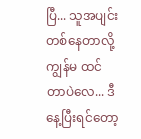ပြီ... သူအပျင်းတစ်နေတာလို့ ကျွန်မ ထင်တာပဲလေ... ဒီနေ့ပြီးရင်တော့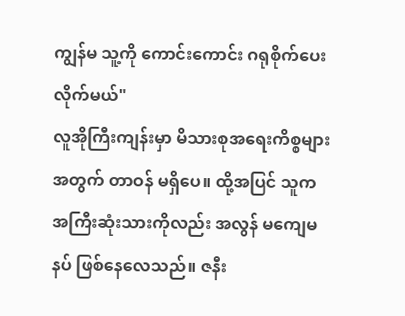ကျွန်မ သူ့ကို ကောင်းကောင်း ဂရုစိုက်ပေးလိုက်မယ်"
လူအိုကြီးကျန်းမှာ မိသားစုအရေးကိစ္စများအတွက် တာဝန် မရှိပေ။ ထို့အပြင် သူက အကြီးဆုံးသားကိုလည်း အလွန် မကျေမနပ် ဖြစ်နေလေသည်။ ဇနီး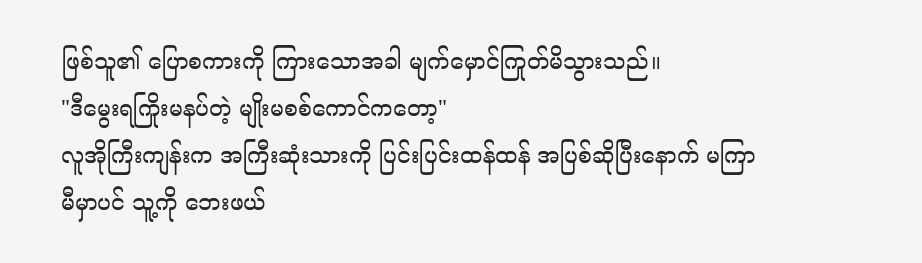ဖြစ်သူ၏ ပြောစကားကို ကြားသောအခါ မျက်မှောင်ကြုတ်မိသွားသည်။
"ဒီမွေးရကြိုးမနပ်တဲ့ မျိုးမစစ်ကောင်ကတော့"
လူအိုကြီးကျန်းက အကြီးဆုံးသားကို ပြင်းပြင်းထန်ထန် အပြစ်ဆိုပြီးနောက် မကြာမီမှာပင် သူ့ကို ဘေးဖယ်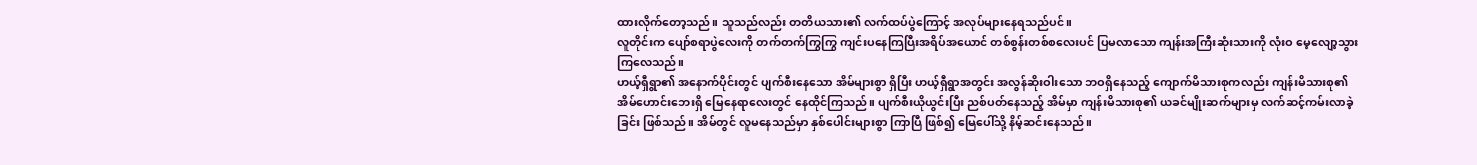ထားလိုက်တော့သည်။ သူသည်လည်း တတိယသား၏ လက်ထပ်ပွဲကြောင့် အလုပ်များနေရသည်ပင်။
လူတိုင်းက ပျော်စရာပွဲလေးကို တက်တက်ကြွကြွ ကျင်းပနေကြပြီးအရိပ်အယောင် တစ်စွန်းတစ်စလေးပင် ပြမလာသော ကျန်းအကြီးဆုံးသားကို လုံးဝ မေ့လျော့သွားကြလေသည်။
ဟယ့်ရှီရွာ၏ အနောက်ပိုင်းတွင် ပျက်စီးနေသော အိမ်များစွာ ရှိပြီး ဟယ့်ရှီရွာအတွင်း အလွန်ဆိုးဝါးသော ဘဝရှိနေသည့် ကျောက်မိသားစုကလည်း ကျန်းမိသားစု၏ အိမ်ဟောင်းဘေးရှိ မြေနေရာလေးတွင် နေထိုင်ကြသည်။ ပျက်စီးယိုယွင်းပြီး ညစ်ပတ်နေသည့် အိမ်မှာ ကျန်းမိသားစု၏ ယခင်မျိုးဆက်များမှ လက်ဆင့်ကမ်းလာခဲ့ခြင်း ဖြစ်သည်။ အိမ်တွင် လူမနေသည်မှာ နှစ်ပေါင်းများစွာ ကြာပြီ ဖြစ်၍ မြေပေါ်သို့ နိမ့်ဆင်းနေသည်။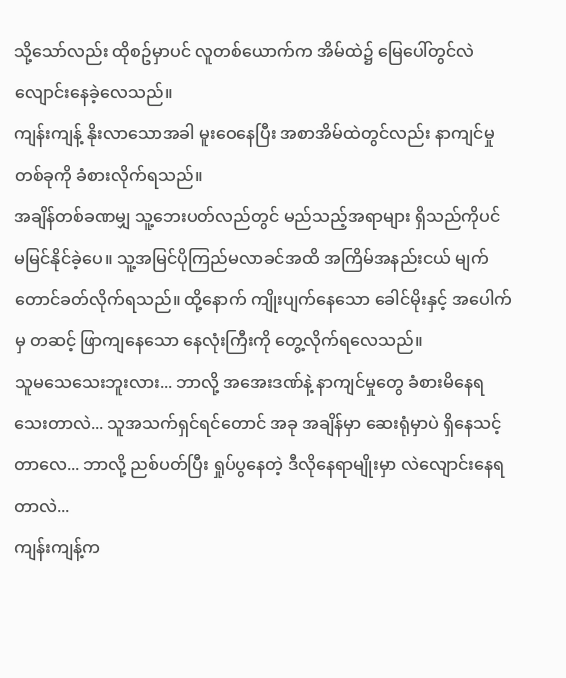သို့သော်လည်း ထိုစဥ်မှာပင် လူတစ်ယောက်က အိမ်ထဲ၌ မြေပေါ်တွင်လဲလျောင်းနေခဲ့လေသည်။
ကျန်းကျန့် နိုးလာသောအခါ မူးဝေနေပြီး အစာအိမ်ထဲတွင်လည်း နာကျင်မှုတစ်ခုကို ခံစားလိုက်ရသည်။
အချိန်တစ်ခဏမျှ သူ့ဘေးပတ်လည်တွင် မည်သည့်အရာများ ရှိသည်ကိုပင် မမြင်နိုင်ခဲ့ပေ။ သူ့အမြင်ပိုကြည်မလာခင်အထိ အကြိမ်အနည်းငယ် မျက်တောင်ခတ်လိုက်ရသည်။ ထို့နောက် ကျိုးပျက်နေသော ခေါင်မိုးနှင့် အပေါက်မှ တဆင့် ဖြာကျနေသော နေလုံးကြီးကို တွေ့လိုက်ရလေသည်။
သူမသေသေးဘူးလား... ဘာလို့ အအေးဒဏ်နဲ့ နာကျင်မှုတွေ ခံစားမိနေရသေးတာလဲ... သူအသက်ရှင်ရင်တောင် အခု အချိန်မှာ ဆေးရုံမှာပဲ ရှိနေသင့်တာလေ... ဘာလို့ ညစ်ပတ်ပြီး ရှုပ်ပွနေတဲ့ ဒီလိုနေရာမျိုးမှာ လဲလျောင်းနေရတာလဲ...
ကျန်းကျန့်က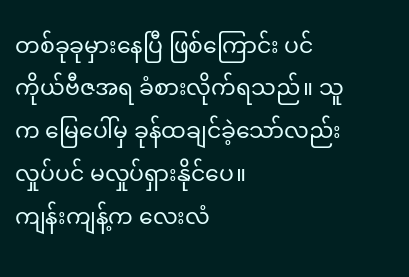တစ်ခုခုမှားနေပြီ ဖြစ်ကြောင်း ပင်ကိုယ်ဗီဇအရ ခံစားလိုက်ရသည်။ သူက မြေပေါ်မှ ခုန်ထချင်ခဲ့သော်လည်း လှုပ်ပင် မလှုပ်ရှားနိုင်ပေ။
ကျန်းကျန့်က လေးလံ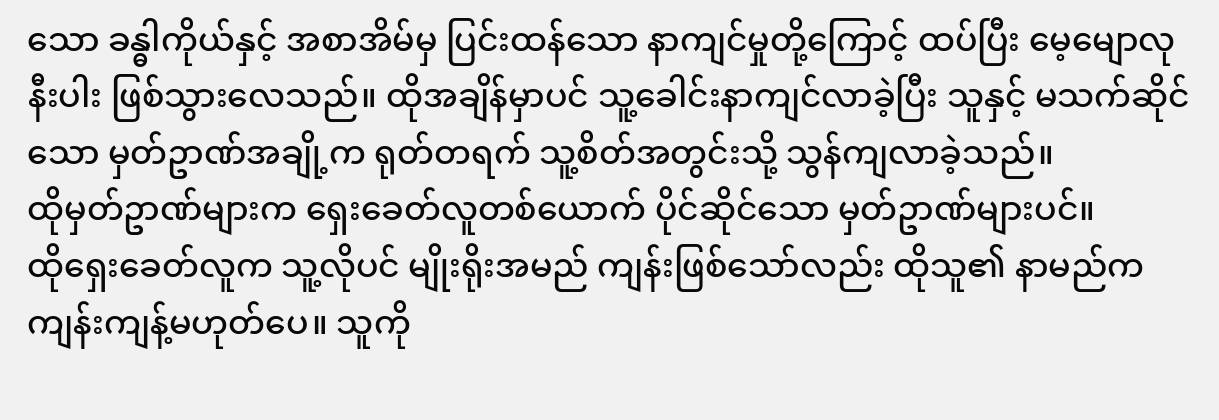သော ခန္ဓါကိုယ်နှင့် အစာအိမ်မှ ပြင်းထန်သော နာကျင်မှုတို့ကြောင့် ထပ်ပြီး မေ့မျောလုနီးပါး ဖြစ်သွားလေသည်။ ထိုအချိန်မှာပင် သူ့ခေါင်းနာကျင်လာခဲ့ပြီး သူနှင့် မသက်ဆိုင်သော မှတ်ဥာဏ်အချို့က ရုတ်တရက် သူ့စိတ်အတွင်းသို့ သွန်ကျလာခဲ့သည်။
ထိုမှတ်ဥာဏ်များက ရှေးခေတ်လူတစ်ယောက် ပိုင်ဆိုင်သော မှတ်ဥာဏ်များပင်။
ထိုရှေးခေတ်လူက သူ့လိုပင် မျိုးရိုးအမည် ကျန်းဖြစ်သော်လည်း ထိုသူ၏ နာမည်က ကျန်းကျန့်မဟုတ်ပေ။ သူကို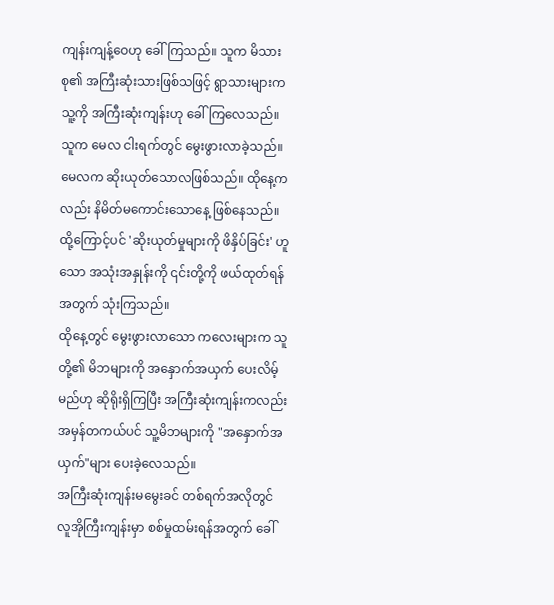ကျန်းကျန့်ဝေဟု ခေါ်ကြသည်။ သူက မိသားစု၏ အကြီးဆုံးသားဖြစ်သဖြင့် ရွာသားများက သူ့ကို အကြီးဆုံးကျန်းဟု ခေါ်ကြလေသည်။ သူက မေလ ငါးရက်တွင် မွေးဖွားလာခဲ့သည်။ မေလက ဆိုးယုတ်သောလဖြစ်သည်။ ထိုနေ့ကလည်း နိမိတ်မကောင်းသောနေ့ ဖြစ်နေသည်။ ထို့ကြောင့်ပင် 'ဆိုးယုတ်မှုများကို ဖိနှိပ်ခြင်း' ဟူသော အသုံးအနှုန်းကို ၎င်းတို့ကို ဖယ်ထုတ်ရန်အတွက် သုံးကြသည်။
ထိုနေ့တွင် မွေးဖွားလာသော ကလေးများက သူတို့၏ မိဘများကို အနှောက်အယှက် ပေးလိမ့်မည်ဟု ဆိုရိုးရှိကြပြီး အကြီးဆုံးကျန်းကလည်း အမှန်တကယ်ပင် သူ့မိဘများကို "အနှောက်အယှက်"များ ပေးခဲ့လေသည်။
အကြီးဆုံးကျန်းမမွေးခင် တစ်ရက်အလိုတွင် လူအိုကြီးကျန်းမှာ စစ်မှုထမ်းရန်အတွက် ခေါ်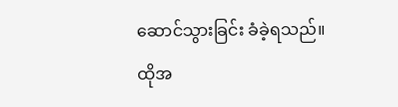ဆောင်သွားခြင်း ခံခဲ့ရသည်။ ထိုအ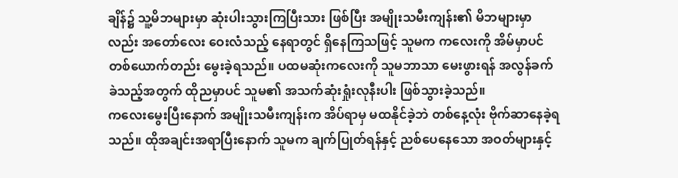ချိန်၌ သူ့မိဘများမှာ ဆုံးပါးသွားကြပြီးသား ဖြစ်ပြီး အမျိုးသမီးကျန်း၏ မိဘများမှာလည်း အတော်လေး ဝေးလံသည့် နေရာတွင် ရှိနေကြသဖြင့် သူမက ကလေးကို အိမ်မှာပင် တစ်ယောက်တည်း မွေးခဲ့ရသည်။ ပထမဆုံးကလေးကို သူမဘာသာ မေးဖွားရန် အလွန်ခက်ခဲသည့်အတွက် ထိုညမှာပင် သူမ၏ အသက်ဆုံးရှုံးလုနီးပါး ဖြစ်သွားခဲ့သည်။
ကလေးမွေးပြီးနောက် အမျိုးသမီးကျန်းက အိပ်ရာမှ မထနိုင်ခဲ့ဘဲ တစ်နေ့လုံး ဗိုက်ဆာနေခဲ့ရသည်။ ထိုအချင်းအရာပြီးနောက် သူမက ချက်ပြုတ်ရန်နှင့် ညစ်ပေနေသော အဝတ်များနှင့်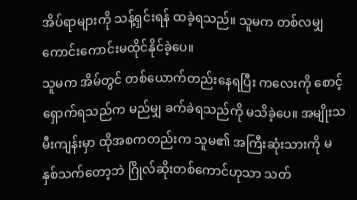အိပ်ရာများကို သန့်ရှင်းရန် ထခဲ့ရသည်။ သူမက တစ်လမျှ ကောင်းကောင်းမထိုင်နိုင်ခဲ့ပေ။
သူမက အိမ်တွင် တစ်ယောက်တည်းနေရပြီး ကလေးကို စောင့်ရှောက်ရသည်က မည်မျှ ခက်ခဲရသည်ကို မသိခဲ့ပေ။ အမျိုးသမီးကျန်းမှာ ထိုအစကတည်းက သူမ၏ အကြီးဆုံးသားကို မနှစ်သက်တော့ဘဲ ဂြိုလ်ဆိုးတစ်ကောင်ဟုသာ သတ်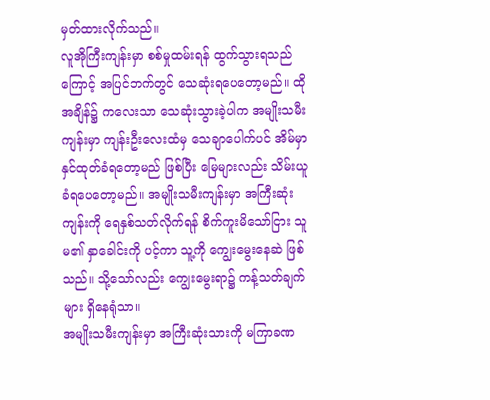မှတ်ထားလိုက်သည်။
လူအိုကြီးကျန်းမှာ စစ်မှုထမ်းရန် ထွက်သွားရသည်ကြောင့် အပြင်ဘက်တွင် သေဆုံးရပေတော့မည်။ ထိုအချိန်၌ ကလေးသာ သေဆုံးသွားခဲ့ပါက အမျိုးသမီးကျန်းမှာ ကျန်းဦးလေးထံမှ သေချာပေါက်ပင် အိမ်မှာ နှင်ထုတ်ခံရတော့မည် ဖြစ်ပြီး မြေများလည်း သိမ်းယူခံရပေတော့မည်။ အမျိုးသမီးကျန်းမှာ အကြီးဆုံးကျန်းကို ရေနှစ်သတ်လိုက်ရန် စိက်ကူးမိသော်ငြား သူမ၏ နှာခေါင်းကို ပင့်ကာ သူ့ကို ကျွေးမွေးနေဆဲ ဖြစ်သည်။ သို့သော်လည်း ကျွေးမွေးရာ၌ ကန့်သတ်ချက်များ ရှိနေရုံသာ။
အမျိုးသမီးကျန်းမှာ အကြီးဆုံးသားကို မကြာခဏ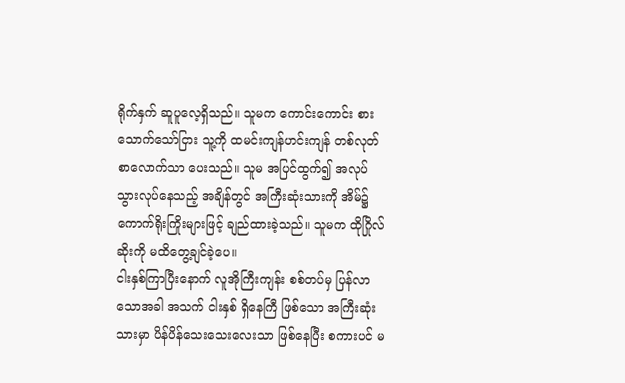ရိုက်နှက် ဆူပူလေ့ရှိသည်။ သူမက ကောင်းကောင်း စားသောက်သော်ငြား သူ့ကို ထမင်းကျန်ဟင်းကျန် တစ်လုတ်စာလောက်သာ ပေးသည်။ သူမ အပြင်ထွက်၍ အလုပ်သွားလုပ်နေသည့် အချိန်တွင် အကြီးဆုံးသားကို အိမ်၌ ကောက်ရိုးကြိုးများဖြင့် ချည်ထားခဲ့သည်။ သူမက ထိုဂြိုလ်ဆိုးကို မထိတွေ့ချင်ခဲ့ပေ။
ငါးနှစ်ကြာပြီးနောက် လူအိုကြီးကျန်း စစ်တပ်မှ ပြန်လာသောအခါ အသက် ငါးနှစ် ရှိနေကြီ ဖြစ်သော အကြီးဆုံးသားမှာ ပိန်ပိန်သေးသေးလေးသာ ဖြစ်နေပြီး စကားပင် မ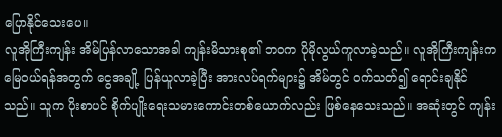ပြောနိုင်သေးပေ။
လူအိုကြီးကျန်း အိမ်ပြန်လာသောအခါ ကျန်းမိသားစု၏ ဘဝက ပိုမိုလွယ်ကူလာခဲ့သည်။ လူအိုကြီးကျန်းက မြေဝယ်ရန်အတွက် ငွေအချို့ ပြန်ယူလာခဲ့ပြီး အားလပ်ရက်များ၌ အိမ်တွင် ဝက်သတ်၍ ရောင်းချနိုင်သည်။ သူက ပိုးစာပင် စိုက်ပျိုးရေးသမားကောင်းတစ်ယောက်လည်း ဖြစ်နေသေးသည်။ အဆုံးတွင် ကျန်း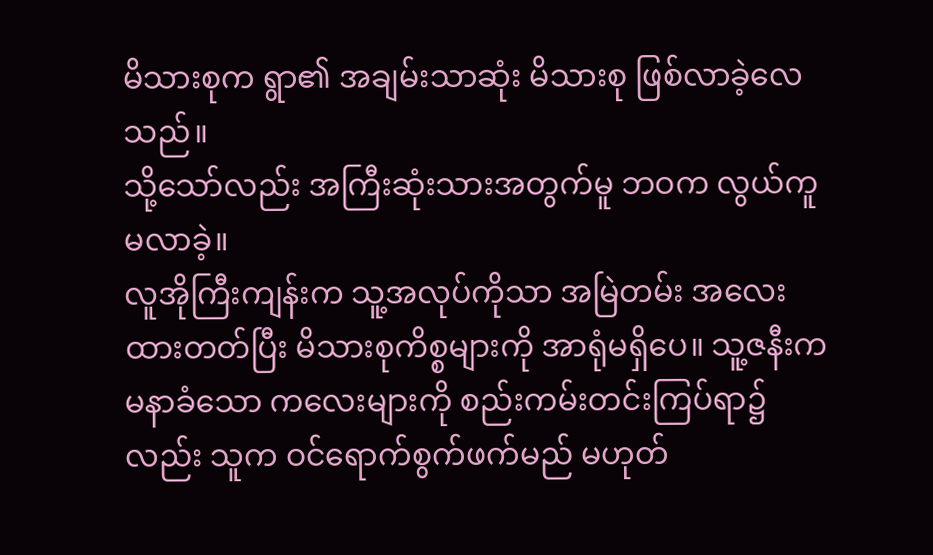မိသားစုက ရွာ၏ အချမ်းသာဆုံး မိသားစု ဖြစ်လာခဲ့လေသည်။
သို့သော်လည်း အကြီးဆုံးသားအတွက်မူ ဘဝက လွယ်ကူမလာခဲ့။
လူအိုကြီးကျန်းက သူ့အလုပ်ကိုသာ အမြဲတမ်း အလေးထားတတ်ပြီး မိသားစုကိစ္စများကို အာရုံမရှိပေ။ သူ့ဇနီးက မနာခံသော ကလေးများကို စည်းကမ်းတင်းကြပ်ရာ၌လည်း သူက ဝင်ရောက်စွက်ဖက်မည် မဟုတ်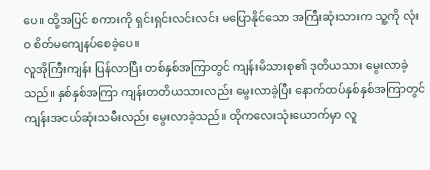ပေ။ ထို့အပြင် စကားကို ရှင်းရှင်းလင်းလင်း မပြောနိုင်သော အကြီးဆုံးသားက သူ့ကို လုံးဝ စိတ်မကျေနပ်စေခဲ့ပေ။
လူအိုကြီးကျန်း ပြန်လာပြီး တစ်နှစ်အကြာတွင် ကျန်းမိသားစု၏ ဒုတိယသား မွေးလာခဲ့သည်။ နှစ်နှစ်အကြာ ကျန်းတတိယသားလည်း မွေးလာခဲ့ပြီး နောက်ထပ်နှစ်နှစ်အကြာတွင် ကျန်းအငယ်ဆုံးသမီးလည်း မွေးလာခဲ့သည်။ ထိုကလေးသုံးယောက်မှာ လူ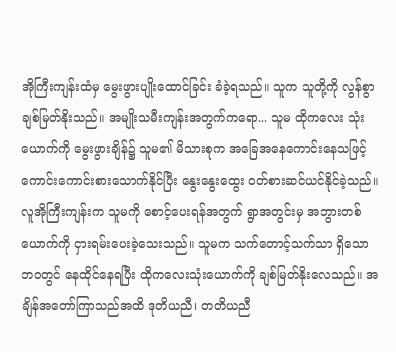အိုကြီးကျန်းထံမှ မွေးဖွားပျိုးထောင်ခြင်း ခံခဲ့ရသည်။ သူက သူတို့ကို လွန်စွာချစ်မြတ်နိုးသည်။ အမျိုးသမီးကျန်းအတွက်ကရော... သူမ ထိုကလေး သုံးယောက်ကို မွေးဖွားချိန်၌ သူမ၏ မိသားစုက အခြေအနေကောင်းနေသဖြင့် ကောင်းကောင်းစားသောက်နိုင်ပြီး နွေးနွေးထွေး ဝတ်စားဆင်ယင်နိုင်ခဲ့သည်။ လူအိုကြီးကျန်းက သူမကို စောင့်ပေးရန်အတွက် ရွာအတွင်းမှ အဘွားတစ်ယောက်ကို ငှားရမ်းပေးခဲ့သေးသည်။ သူမက သက်တောင့်သက်သာ ရှိသော ဘဝတွင် နေထိုင်နေရပြီး ထိုကလေးသုံးယောက်ကို ချစ်မြတ်နိုးလေသည်။ အချိန်အတော်ကြာသည်အထိ ဒုတိယညီ၊ တတိယညီ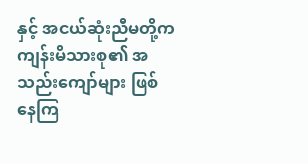နှင့် အငယ်ဆုံးညီမတို့က ကျန်းမိသားစု၏ အသည်းကျော်များ ဖြစ်နေကြ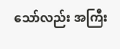သော်လည်း အကြီး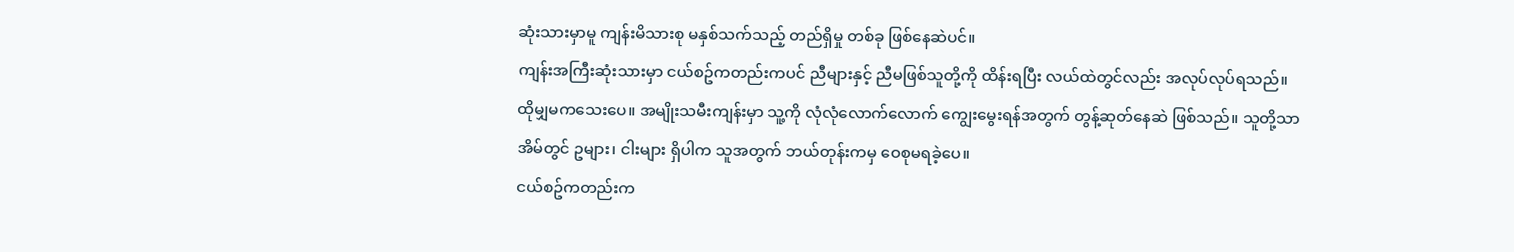ဆုံးသားမှာမူ ကျန်းမိသားစု မနှစ်သက်သည့် တည်ရှိမှု တစ်ခု ဖြစ်နေဆဲပင်။
ကျန်းအကြီးဆုံးသားမှာ ငယ်စဥ်ကတည်းကပင် ညီများနှင့် ညီမဖြစ်သူတို့ကို ထိန်းရပြီး လယ်ထဲတွင်လည်း အလုပ်လုပ်ရသည်။ ထိုမျှမကသေးပေ။ အမျိုးသမီးကျန်းမှာ သူ့ကို လုံလုံလောက်လောက် ကျွေးမွေးရန်အတွက် တွန့်ဆုတ်နေဆဲ ဖြစ်သည်။ သူတို့သာ အိမ်တွင် ဥများ၊ ငါးများ ရှိပါက သူအတွက် ဘယ်တုန်းကမှ ဝေစုမရခဲ့ပေ။
ငယ်စဥ်ကတည်းက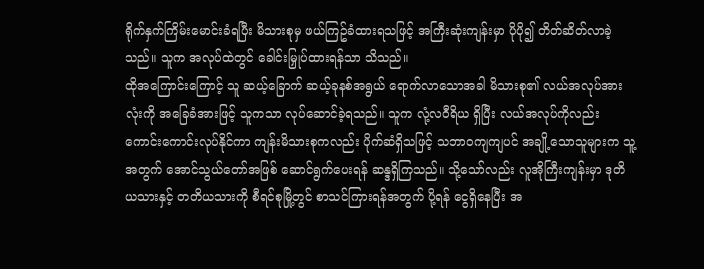ရိုက်နှက်ကြိမ်းမောင်းခံရပြီး မိသားစုမှ ဖယ်ကြဥ်ခံထားရသဖြင့် အကြီးဆုံးကျန်းမှာ ပိုပို၍ တိတ်ဆိတ်လာခဲ့သည်။ သူက အလုပ်ထဲတွင် ခေါင်းမြှုပ်ထားရန်သာ သိသည်။
ထိုအကြောင်းကြောင့် သူ ဆယ့်ခြောက် ဆယ့်ခုနစ်အရွယ် ရောက်လာသောအခါ မိသားစု၏ လယ်အလုပ်အားလုံးကို အခြေခံအားဖြင့် သူကသာ လုပ်ဆောင်ခဲ့ရသည်။ သူက လုံ့လဝီရိယ ရှိပြီး လယ်အလုပ်ကိုလည်း ကောင်းကောင်းလုပ်နိုင်ကာ ကျန်းမိသားစုကလည်း ပိုက်ဆံရှိသဖြင့် သဘာဝကျကျပင် အချို့သောသူများက သူ့အတွက် အောင်သွယ်တော်အဖြစ် ဆောင်ရွက်ပေးရန် ဆန္ဒရှိကြသည်။ သို့သော်လည်း လူအိုကြီးကျန်းမှာ ဒုတိယသားနှင့် တတိယသားကို စီရင်စုမြို့တွင် စာသင်ကြားရန်အတွက် ပို့ရန် ငွေရှိနေပြီး အ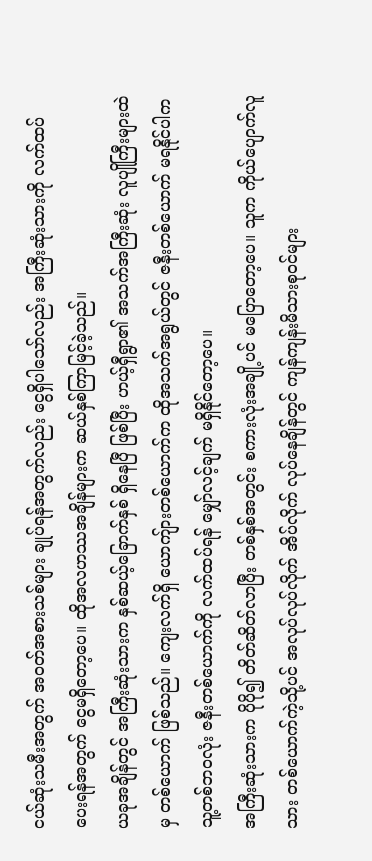ငယ်ဆုံးသမီးအတွက် အဝတ်အစားသစ်များ ချုပ်ရန်အတွက်လည်း ငွေရှိပါသော်လည်း အကြီးဆုံးသားကို လက်ထပ်ပေးရန်အတွက် ငွေမရှိတော့ပေ။ ထိုအလဟဿအချိန်များက ဆယ်နှစ်ကြာမြင့်ခဲ့သည်။
ယခုအချိန်တွင် အကြီးဆုံးသားက နှစ်ဆယ့်ခြောက်နှစ် ရှိနေပြီ ဖြစ်ပြီး ဟယ့်ရှီရွာ၏ အသက်အကြီးဆုံး လူပျိုကြီးများထဲမှ တစ်ယောက် ဖြစ်သည်။ ကျေးလက်ရှိ ယောကျ်ားတစ်ယောက်က ထိုအသက်အရွယ်တွင် ဇနီးတစ်ယောက် မရနိုင်ပါက သူ့တစ်ဘဝလုံး ဇနီးတစ်ယောက်ကို လက်ထပ်ရန် မျှော်လင့်ချက် မရှိနိုင်တော့ပေ။
အကြီးဆုံးသားက ပိုပို၍ တိတ်ဆိတ်လာပြီး တစ်နှစ်အတွင်း စကားလုံးအချို့ပင် မပြောတော့ပေ။ သူက ကိုယ်ပျောက်လူသား တစ်ယောက်ကဲ့သို့ပင် အလုပ်လုပ်လိုက် အိပ်လိုက် လုပ်နေချိန်တွင် ကျန်ကျန်းမိသားစုဝင်များ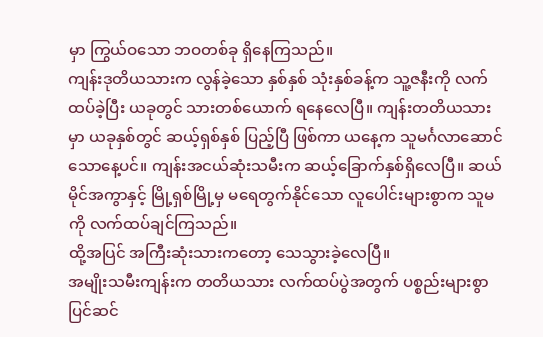မှာ ကြွယ်ဝသော ဘဝတစ်ခု ရှိနေကြသည်။
ကျန်းဒုတိယသားက လွန်ခဲ့သော နှစ်နှစ် သုံးနှစ်ခန့်က သူ့ဇနီးကို လက်ထပ်ခဲ့ပြီး ယခုတွင် သားတစ်ယောက် ရနေလေပြီ။ ကျန်းတတိယသားမှာ ယခုနှစ်တွင် ဆယ့်ရှစ်နှစ် ပြည့်ပြီ ဖြစ်ကာ ယနေ့က သူမင်္ဂလာဆောင်သောနေ့ပင်။ ကျန်းအငယ်ဆုံးသမီးက ဆယ့်ခြောက်နှစ်ရှိလေပြီ။ ဆယ်မိုင်အကွာနှင့် မြို့ရှစ်မြို့မှ မရေတွက်နိုင်သော လူပေါင်းများစွာက သူမကို လက်ထပ်ချင်ကြသည်။
ထို့အပြင် အကြီးဆုံးသားကတော့ သေသွားခဲ့လေပြီ။
အမျိုးသမီးကျန်းက တတိယသား လက်ထပ်ပွဲအတွက် ပစ္စည်းများစွာ ပြင်ဆင်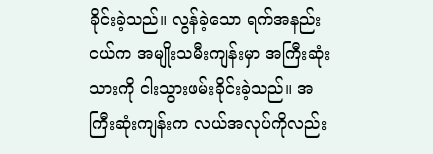ခိုင်းခဲ့သည်။ လွန်ခဲ့သော ရက်အနည်းငယ်က အမျိုးသမီးကျန်းမှာ အကြီးဆုံးသားကို ငါးသွားဖမ်းခိုင်းခဲ့သည်။ အကြီးဆုံးကျန်းက လယ်အလုပ်ကိုလည်း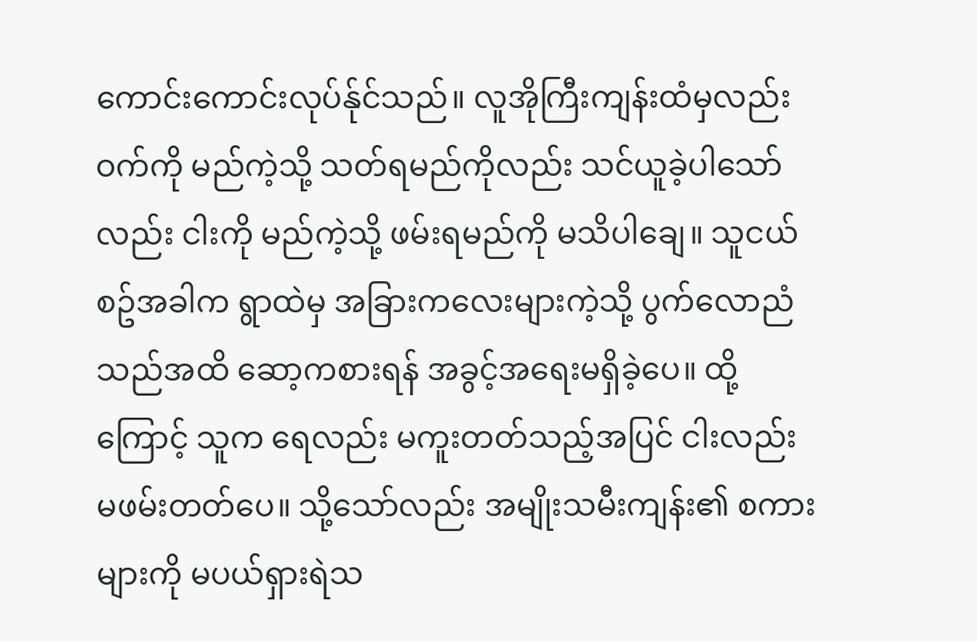ကောင်းကောင်းလုပ်န်ုင်သည်။ လူအိုကြီးကျန်းထံမှလည်း ဝက်ကို မည်ကဲ့သို့ သတ်ရမည်ကိုလည်း သင်ယူခဲ့ပါသော်လည်း ငါးကို မည်ကဲ့သို့ ဖမ်းရမည်ကို မသိပါချေ။ သူငယ်စဥ်အခါက ရွာထဲမှ အခြားကလေးများကဲ့သို့ ပွက်လောညံသည်အထိ ဆော့ကစားရန် အခွင့်အရေးမရှိခဲ့ပေ။ ထို့ကြောင့် သူက ရေလည်း မကူးတတ်သည့်အပြင် ငါးလည်း မဖမ်းတတ်ပေ။ သို့သော်လည်း အမျိုးသမီးကျန်း၏ စကားများကို မပယ်ရှားရဲသ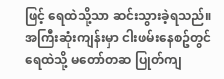ဖြင့် ရေထဲသို့သာ ဆင်းသွားခဲ့ရသည်။
အကြီးဆုံးကျန်းမှာ ငါးဖမ်းနေစဥ်တွင် ရေထဲသို့ မတော်တဆ ပြုတ်ကျ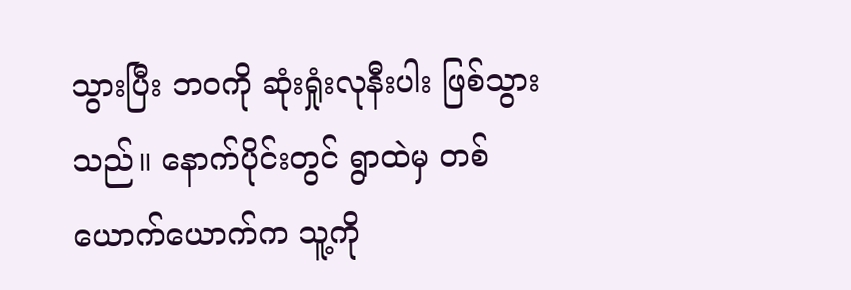သွားပြီး ဘဝကို ဆုံးရှုံးလုနီးပါး ဖြစ်သွားသည်။ နောက်ပိုင်းတွင် ရွာထဲမှ တစ်ယောက်ယောက်က သူ့ကို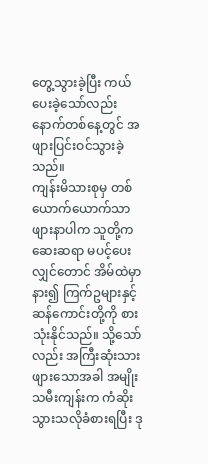တွေ့သွားခဲ့ပြီး ကယ်ပေးခဲ့သော်လည်း နောက်တစ်နေ့တွင် အဖျားပြင်းဝင်သွားခဲ့သည်။
ကျန်းမိသားစုမှ တစ်ယောက်ယောက်သာ ဖျားနာပါက သူတို့က ဆေးဆရာ မပင့်ပေးလျှင်တောင် အိမ်ထဲမှာ နား၍ ကြက်ဥများနှင့် ဆန်ကောင်းတို့ကို စားသုံးနိုင်သည်။ သို့သော်လည်း အကြီးဆုံးသား ဖျားသောအခါ အမျိုးသမီးကျန်းက ကံဆိုးသွားသလိုခံစားရပြီး ဒု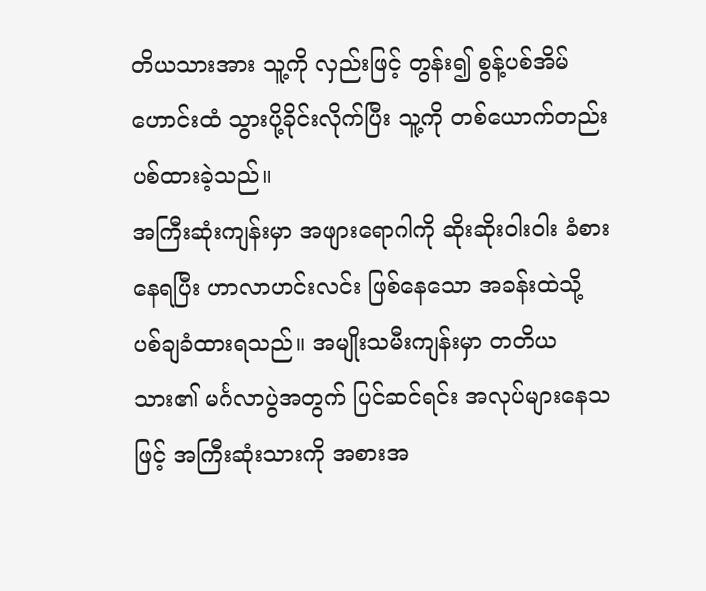တိယသားအား သူ့ကို လှည်းဖြင့် တွန်း၍ စွန့်ပစ်အိမ်ဟောင်းထံ သွားပို့ခိုင်းလိုက်ပြီး သူ့ကို တစ်ယောက်တည်း ပစ်ထားခဲ့သည်။
အကြီးဆုံးကျန်းမှာ အဖျားရောဂါကို ဆိုးဆိုးဝါးဝါး ခံစားနေရပြီး ဟာလာဟင်းလင်း ဖြစ်နေသော အခန်းထဲသို့ ပစ်ချခံထားရသည်။ အမျိုးသမီးကျန်းမှာ တတိယသား၏ မင်္ဂလာပွဲအတွက် ပြင်ဆင်ရင်း အလုပ်များနေသဖြင့် အကြီးဆုံးသားကို အစားအ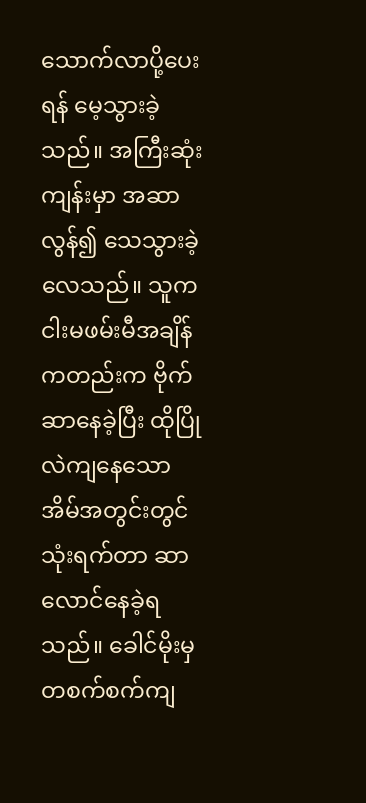သောက်လာပို့ပေးရန် မေ့သွားခဲ့သည်။ အကြီးဆုံးကျန်းမှာ အဆာလွန်၍ သေသွားခဲ့လေသည်။ သူက ငါးမဖမ်းမီအချိန်ကတည်းက ဗိုက်ဆာနေခဲ့ပြီး ထိုပြိုလဲကျနေသော အိမ်အတွင်းတွင် သုံးရက်တာ ဆာလောင်နေခဲ့ရသည်။ ခေါင်မိုးမှ တစက်စက်ကျ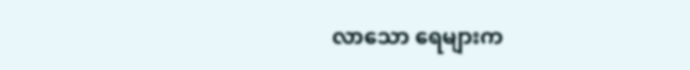လာသော ရေများက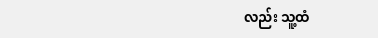လည်း သူ့ထံ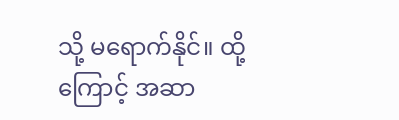သို့ မရောက်နိုင်။ ထို့ကြောင့် အဆာ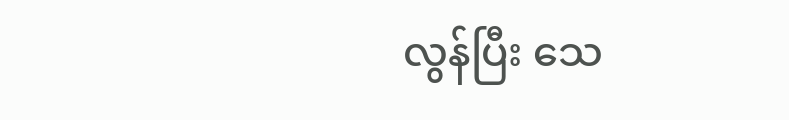လွန်ပြီး သေ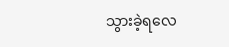သွားခဲ့ရလေ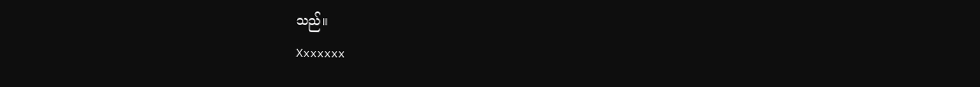သည်။
Xxxxxxx